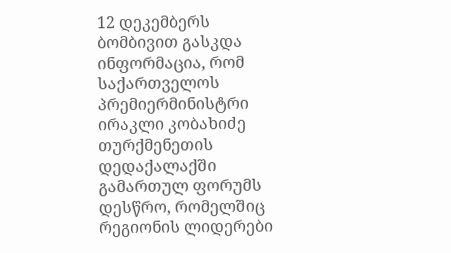12 დეკემბერს ბომბივით გასკდა ინფორმაცია, რომ საქართველოს პრემიერმინისტრი ირაკლი კობახიძე თურქმენეთის დედაქალაქში გამართულ ფორუმს დესწრო, რომელშიც რეგიონის ლიდერები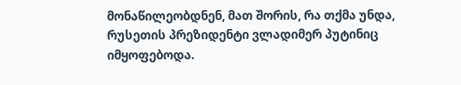მონაწილეობდნენ, მათ შორის, რა თქმა უნდა, რუსეთის პრეზიდენტი ვლადიმერ პუტინიც იმყოფებოდა.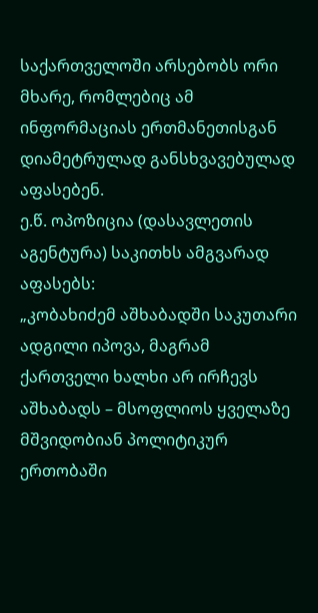საქართველოში არსებობს ორი მხარე, რომლებიც ამ ინფორმაციას ერთმანეთისგან დიამეტრულად განსხვავებულად აფასებენ.
ე.წ. ოპოზიცია (დასავლეთის აგენტურა) საკითხს ამგვარად აფასებს:
„კობახიძემ აშხაბადში საკუთარი ადგილი იპოვა, მაგრამ ქართველი ხალხი არ ირჩევს აშხაბადს – მსოფლიოს ყველაზე მშვიდობიან პოლიტიკურ ერთობაში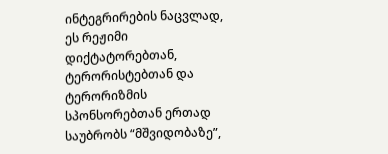ინტეგრირების ნაცვლად, ეს რეჟიმი დიქტატორებთან, ტერორისტებთან და ტერორიზმის სპონსორებთან ერთად საუბრობს “მშვიდობაზე”,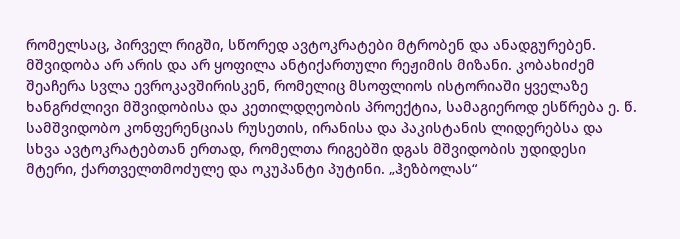რომელსაც, პირველ რიგში, სწორედ ავტოკრატები მტრობენ და ანადგურებენ. მშვიდობა არ არის და არ ყოფილა ანტიქართული რეჟიმის მიზანი. კობახიძემ შეაჩერა სვლა ევროკავშირისკენ, რომელიც მსოფლიოს ისტორიაში ყველაზე ხანგრძლივი მშვიდობისა და კეთილდღეობის პროექტია, სამაგიეროდ ესწრება ე. წ. სამშვიდობო კონფერენციას რუსეთის, ირანისა და პაკისტანის ლიდერებსა და სხვა ავტოკრატებთან ერთად, რომელთა რიგებში დგას მშვიდობის უდიდესი მტერი, ქართველთმოძულე და ოკუპანტი პუტინი. „ჰეზბოლას“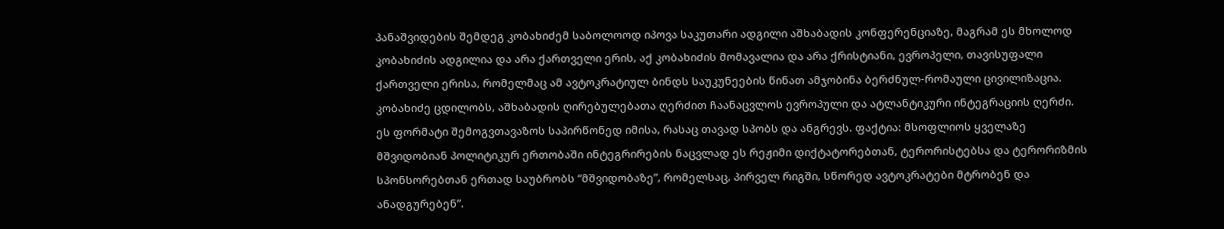პანაშვიდების შემდეგ კობახიძემ საბოლოოდ იპოვა საკუთარი ადგილი აშხაბადის კონფერენციაზე, მაგრამ ეს მხოლოდ კობახიძის ადგილია და არა ქართველი ერის, აქ კობახიძის მომავალია და არა ქრისტიანი, ევროპელი, თავისუფალი ქართველი ერისა, რომელმაც ამ ავტოკრატიულ ბინდს საუკუნეების წინათ ამჯობინა ბერძნულ-რომაული ცივილიზაცია. კობახიძე ცდილობს, აშხაბადის ღირებულებათა ღერძით ჩაანაცვლოს ევროპული და ატლანტიკური ინტეგრაციის ღერძი. ეს ფორმატი შემოგვთავაზოს საპირწონედ იმისა, რასაც თავად სპობს და ანგრევს. ფაქტია: მსოფლიოს ყველაზე მშვიდობიან პოლიტიკურ ერთობაში ინტეგრირების ნაცვლად ეს რეჟიმი დიქტატორებთან, ტერორისტებსა და ტერორიზმის სპონსორებთან ერთად საუბრობს “მშვიდობაზე”, რომელსაც, პირველ რიგში, სწორედ ავტოკრატები მტრობენ და ანადგურებენ”.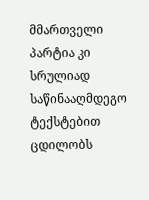მმართველი პარტია კი სრულიად საწინააღმდეგო ტექსტებით ცდილობს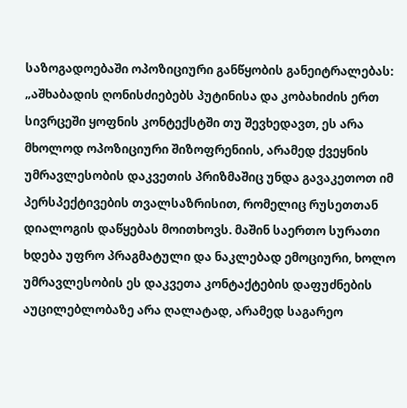საზოგადოებაში ოპოზიციური განწყობის განეიტრალებას:
„აშხაბადის ღონისძიებებს პუტინისა და კობახიძის ერთ სივრცეში ყოფნის კონტექსტში თუ შევხედავთ, ეს არა მხოლოდ ოპოზიციური შიზოფრენიის, არამედ ქვეყნის უმრავლესობის დაკვეთის პრიზმაშიც უნდა გავაკეთოთ იმ პერსპექტივების თვალსაზრისით, რომელიც რუსეთთან დიალოგის დაწყებას მოითხოვს. მაშინ საერთო სურათი ხდება უფრო პრაგმატული და ნაკლებად ემოციური, ხოლო უმრავლესობის ეს დაკვეთა კონტაქტების დაფუძნების აუცილებლობაზე არა ღალატად, არამედ საგარეო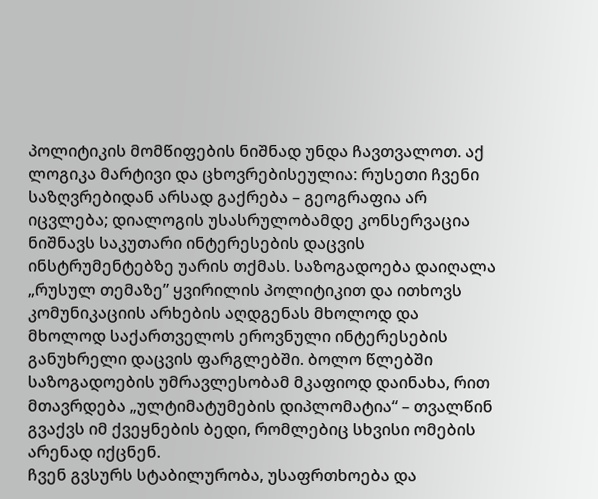პოლიტიკის მომწიფების ნიშნად უნდა ჩავთვალოთ. აქ ლოგიკა მარტივი და ცხოვრებისეულია: რუსეთი ჩვენი საზღვრებიდან არსად გაქრება – გეოგრაფია არ იცვლება; დიალოგის უსასრულობამდე კონსერვაცია ნიშნავს საკუთარი ინტერესების დაცვის ინსტრუმენტებზე უარის თქმას. საზოგადოება დაიღალა „რუსულ თემაზე” ყვირილის პოლიტიკით და ითხოვს კომუნიკაციის არხების აღდგენას მხოლოდ და მხოლოდ საქართველოს ეროვნული ინტერესების განუხრელი დაცვის ფარგლებში. ბოლო წლებში საზოგადოების უმრავლესობამ მკაფიოდ დაინახა, რით მთავრდება „ულტიმატუმების დიპლომატია“ – თვალწინ გვაქვს იმ ქვეყნების ბედი, რომლებიც სხვისი ომების არენად იქცნენ.
ჩვენ გვსურს სტაბილურობა, უსაფრთხოება და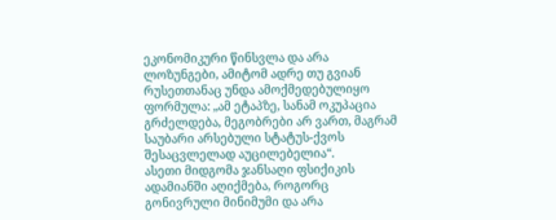ეკონომიკური წინსვლა და არა ლოზუნგები, ამიტომ ადრე თუ გვიან რუსეთთანაც უნდა ამოქმედებულიყო ფორმულა: „ამ ეტაპზე, სანამ ოკუპაცია გრძელდება, მეგობრები არ ვართ, მაგრამ საუბარი არსებული სტატუს-ქვოს შესაცვლელად აუცილებელია“.
ასეთი მიდგომა ჯანსაღი ფსიქიკის ადამიანში აღიქმება, როგორც გონივრული მინიმუმი და არა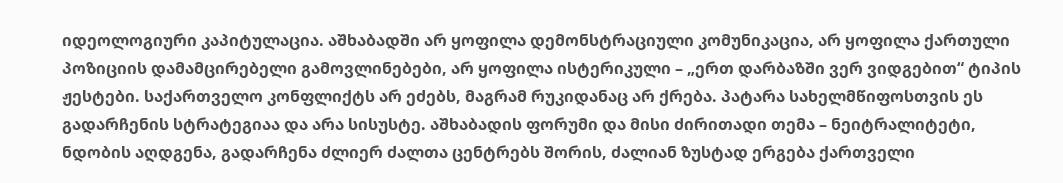იდეოლოგიური კაპიტულაცია. აშხაბადში არ ყოფილა დემონსტრაციული კომუნიკაცია, არ ყოფილა ქართული პოზიციის დამამცირებელი გამოვლინებები, არ ყოფილა ისტერიკული – „ერთ დარბაზში ვერ ვიდგებით“ ტიპის ჟესტები. საქართველო კონფლიქტს არ ეძებს, მაგრამ რუკიდანაც არ ქრება. პატარა სახელმწიფოსთვის ეს გადარჩენის სტრატეგიაა და არა სისუსტე. აშხაბადის ფორუმი და მისი ძირითადი თემა – ნეიტრალიტეტი, ნდობის აღდგენა, გადარჩენა ძლიერ ძალთა ცენტრებს შორის, ძალიან ზუსტად ერგება ქართველი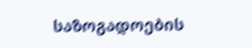საზოგადოების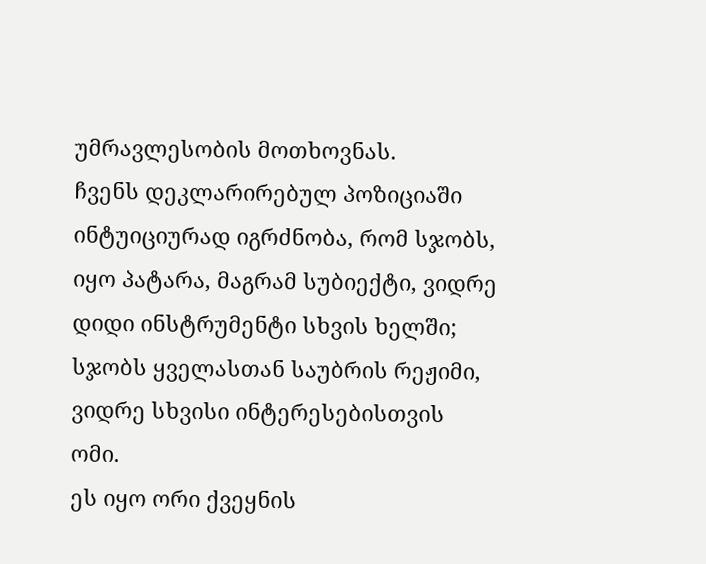უმრავლესობის მოთხოვნას.
ჩვენს დეკლარირებულ პოზიციაში ინტუიციურად იგრძნობა, რომ სჯობს, იყო პატარა, მაგრამ სუბიექტი, ვიდრე დიდი ინსტრუმენტი სხვის ხელში; სჯობს ყველასთან საუბრის რეჟიმი, ვიდრე სხვისი ინტერესებისთვის ომი.
ეს იყო ორი ქვეყნის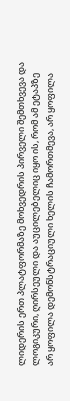ლიდერის ერთ პლატფორმაზე მოხვედრის პირველი შემთხვევა და ლოგიკური, ღირსეული და აუცილებელიც იყო ის, რომ ამ ეტაპზე არ ყოფილა დემონსტრაციული ხელის ჩამორთმევა, არ ყოფილა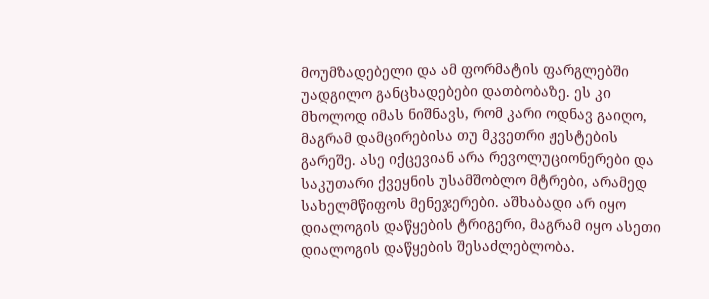მოუმზადებელი და ამ ფორმატის ფარგლებში უადგილო განცხადებები დათბობაზე. ეს კი მხოლოდ იმას ნიშნავს, რომ კარი ოდნავ გაიღო, მაგრამ დამცირებისა თუ მკვეთრი ჟესტების გარეშე. ასე იქცევიან არა რევოლუციონერები და საკუთარი ქვეყნის უსამშობლო მტრები, არამედ სახელმწიფოს მენეჯერები. აშხაბადი არ იყო დიალოგის დაწყების ტრიგერი, მაგრამ იყო ასეთი დიალოგის დაწყების შესაძლებლობა.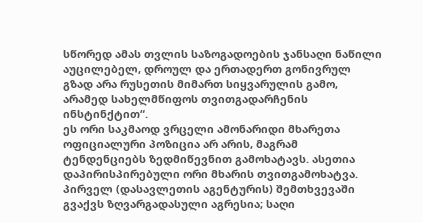სწორედ ამას თვლის საზოგადოების ჯანსაღი ნაწილი აუცილებელ, დროულ და ერთადერთ გონივრულ გზად არა რუსეთის მიმართ სიყვარულის გამო, არამედ სახელმწიფოს თვითგადარჩენის ინსტინქტით“.
ეს ორი საკმაოდ ვრცელი ამონარიდი მხარეთა ოფიციალური პოზიცია არ არის, მაგრამ ტენდენციებს ზედმიწევნით გამოხატავს. ასეთია დაპირისპირებული ორი მხარის თვითგამოხატვა. პირველ (დასავლეთის აგენტურის) შემთხვევაში გვაქვს ზღვარგადასული აგრესია; საღი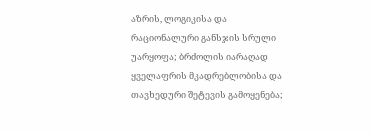აზრის, ლოგიკისა და რაციონალური განსჯის სრული უარყოფა; ბრძოლის იარაღად ყველაფრის მკადრებლობისა და თავხედური შეტევის გამოყენება;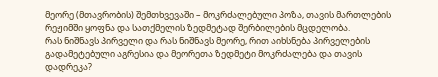მეორე (მთავრობის) შემთხვევაში – მოკრძალებული პოზა, თავის მართლების რეჟიმში ყოფნა და სათქმელის ზედმეტად შერბილების მცდელობა.
რას ნიშნავს პირველი და რას ნიშნავს მეორე, რით აიხსნება პირველების გადამეტებული აგრესია და მეორეთა ზედმეტი მოკრძალება და თავის დადრეკა?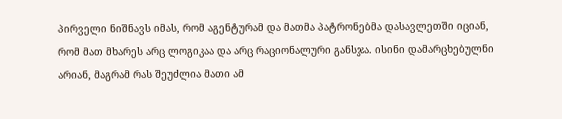პირველი ნიშნავს იმას, რომ აგენტურამ და მათმა პატრონებმა დასავლეთში იციან, რომ მათ მხარეს არც ლოგიკაა და არც რაციონალური განსჯა. ისინი დამარცხებულნი არიან, მაგრამ რას შეუძლია მათი ამ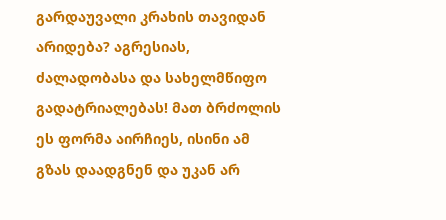გარდაუვალი კრახის თავიდან არიდება? აგრესიას, ძალადობასა და სახელმწიფო გადატრიალებას! მათ ბრძოლის ეს ფორმა აირჩიეს, ისინი ამ გზას დაადგნენ და უკან არ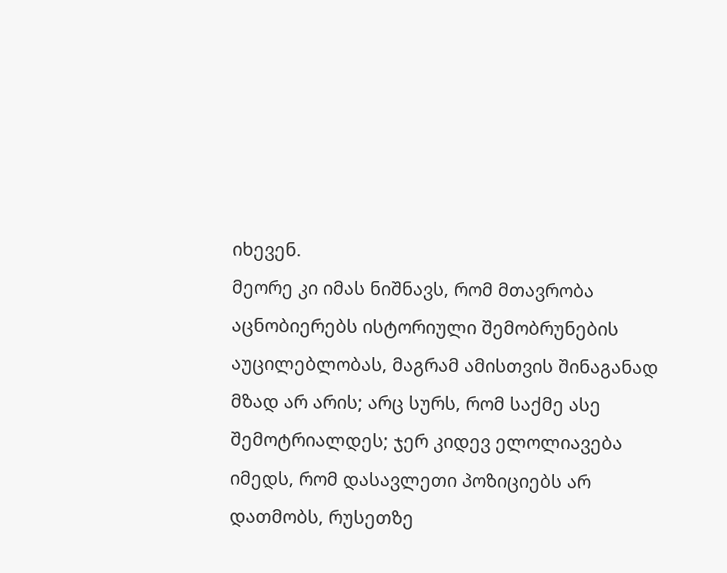იხევენ.
მეორე კი იმას ნიშნავს, რომ მთავრობა აცნობიერებს ისტორიული შემობრუნების აუცილებლობას, მაგრამ ამისთვის შინაგანად მზად არ არის; არც სურს, რომ საქმე ასე შემოტრიალდეს; ჯერ კიდევ ელოლიავება იმედს, რომ დასავლეთი პოზიციებს არ დათმობს, რუსეთზე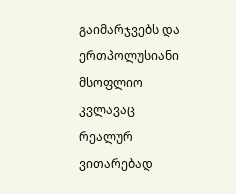გაიმარჯვებს და ერთპოლუსიანი მსოფლიო კვლავაც რეალურ ვითარებად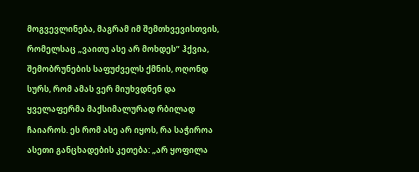მოგვევლინება, მაგრამ იმ შემთხვევისთვის, რომელსაც „ვაითუ ასე არ მოხდეს” ჰქვია, შემობრუნების საფუძველს ქმნის, ოღონდ სურს, რომ ამას ვერ მიუხვდნენ და ყველაფერმა მაქსიმალურად რბილად ჩაიაროს. ეს რომ ასე არ იყოს, რა საჭიროა ასეთი განცხადების კეთება: „არ ყოფილა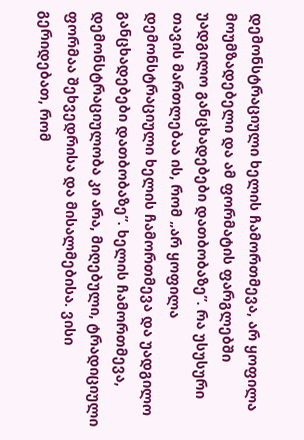დემონსტრაციული ხელის ჩამორთმევა, არ ყოფილა მოუმზადებელი და ამ ფორმატის ფარგლებში უადგილო განცხადებები დათბობაზე”. რა უსუსური თავის მართლებაა ის, რომ „არ ყოფილა დემონსტრაციული ხელის ჩამორთმევა და უადგილო განცხადებები დათბობაზე”. ხელის ჩამორთმევა, დემონსტრაციულობა კი არა, მიღებული, ტრადიციული ფორმაა შეხვედრისა და მისალმებისა. ვისი გერიდებათ, რომ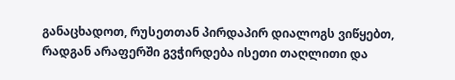განაცხადოთ, რუსეთთან პირდაპირ დიალოგს ვიწყებთ, რადგან არაფერში გვჭირდება ისეთი თაღლითი და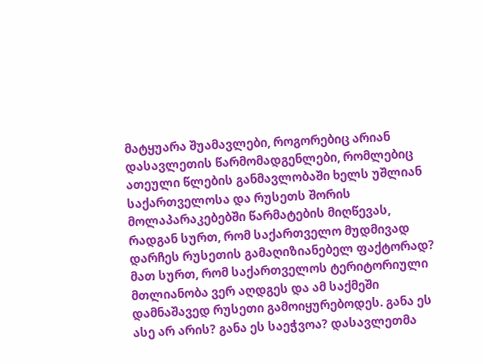მატყუარა შუამავლები, როგორებიც არიან დასავლეთის წარმომადგენლები, რომლებიც ათეული წლების განმავლობაში ხელს უშლიან საქართველოსა და რუსეთს შორის მოლაპარაკებებში წარმატების მიღწევას, რადგან სურთ, რომ საქართველო მუდმივად დარჩეს რუსეთის გამაღიზიანებელ ფაქტორად? მათ სურთ, რომ საქართველოს ტერიტორიული მთლიანობა ვერ აღდგეს და ამ საქმეში დამნაშავედ რუსეთი გამოიყურებოდეს. განა ეს ასე არ არის? განა ეს საეჭვოა? დასავლეთმა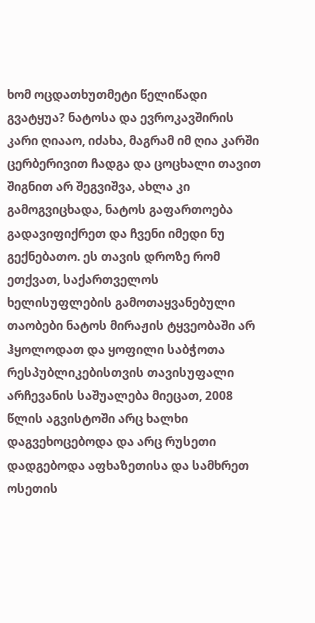ხომ ოცდათხუთმეტი წელიწადი გვატყუა? ნატოსა და ევროკავშირის კარი ღიააო, იძახა, მაგრამ იმ ღია კარში ცერბერივით ჩადგა და ცოცხალი თავით შიგნით არ შეგვიშვა, ახლა კი გამოგვიცხადა, ნატოს გაფართოება გადავიფიქრეთ და ჩვენი იმედი ნუ გექნებათო. ეს თავის დროზე რომ ეთქვათ, საქართველოს ხელისუფლების გამოთაყვანებული თაობები ნატოს მირაჟის ტყვეობაში არ ჰყოლოდათ და ყოფილი საბჭოთა რესპუბლიკებისთვის თავისუფალი არჩევანის საშუალება მიეცათ, 2008 წლის აგვისტოში არც ხალხი დაგვეხოცებოდა და არც რუსეთი დადგებოდა აფხაზეთისა და სამხრეთ ოსეთის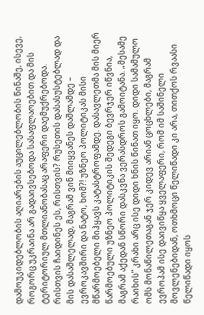დამოუკიდებლობის აღიარების აუცილებლობის წინაშე, ისევე, როგორც უკრაინა არ გადაივსებოდა სასაფლაოებით და მის ტერიტორიულ მთლიანობასაც არაფერი დაემუქრებოდა. რისთვის ჩაიდინეს ეს, რისთვის? რუსეთის დასასუსტებლად და მის დასაშლელად, მაგრამ ვინ მიიყვანეს დაშლამდე – ევროკავშირი და ნატო, ხომ?! უზნეო პოლიტიკას მისი მწარმოებელი მიჰყავს კატასტროფამდე. დასავლეთმა მის მიერ წარმოებული უზნეო პოლიტიკის შედეგი ბევრჯერ იწვნია, მაგრამ აქედან სწორი დასკვნა ვერასდროს გამოიტანა. „მესამე რაიხის” კრახი არც ისე დიდი ხნის წინათ იყო. დიდი სამამულო ომს მონაწილეთაგან ჯერ კიდევ არიან ცოცხლები, მაგრამ ევროპამ ისე დაივიწყა ყველაფერი, რომ იმ საშინელი მოვლენებიდან, ოთხმოცი წელიწადი კი არა, თითქოს რვაასი წელიწადი იყოს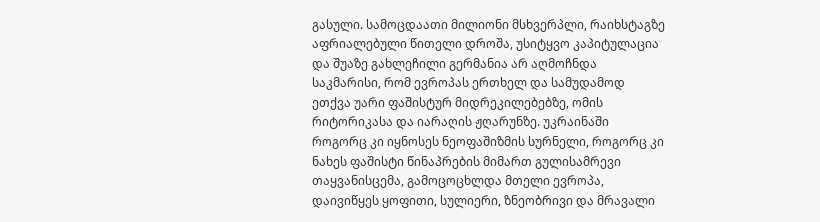გასული. სამოცდაათი მილიონი მსხვერპლი, რაიხსტაგზე აფრიალებული წითელი დროშა, უსიტყვო კაპიტულაცია და შუაზე გახლეჩილი გერმანია არ აღმოჩნდა საკმარისი, რომ ევროპას ერთხელ და სამუდამოდ ეთქვა უარი ფაშისტურ მიდრეკილებებზე, ომის რიტორიკასა და იარაღის ჟღარუნზე. უკრაინაში როგორც კი იყნოსეს ნეოფაშიზმის სურნელი, როგორც კი ნახეს ფაშისტი წინაპრების მიმართ გულისამრევი თაყვანისცემა, გამოცოცხლდა მთელი ევროპა, დაივიწყეს ყოფითი, სულიერი, ზნეობრივი და მრავალი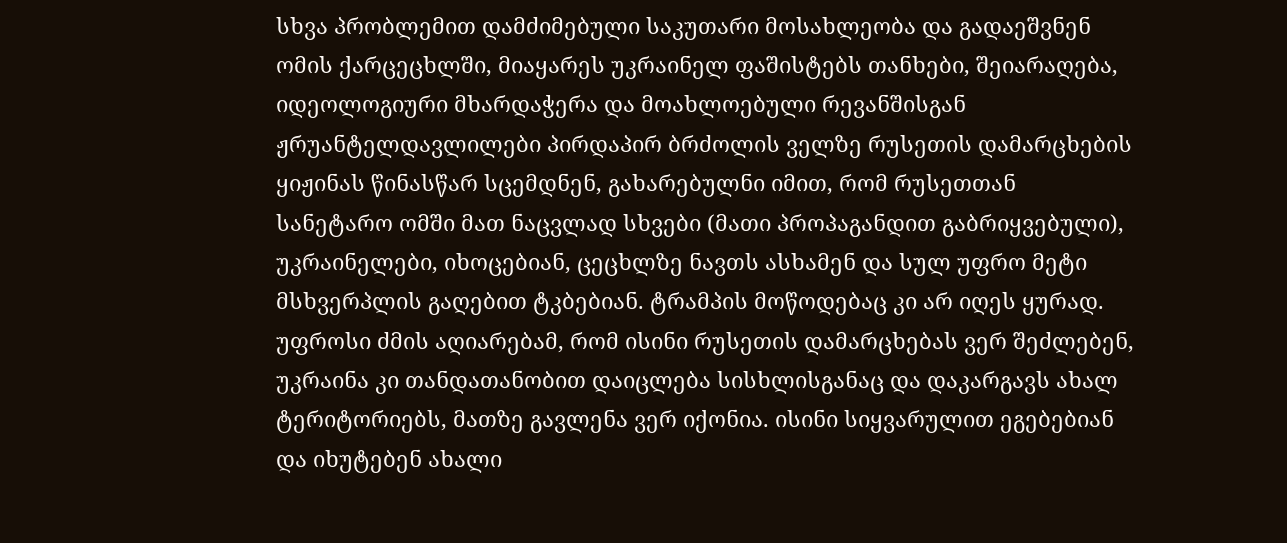სხვა პრობლემით დამძიმებული საკუთარი მოსახლეობა და გადაეშვნენ ომის ქარცეცხლში, მიაყარეს უკრაინელ ფაშისტებს თანხები, შეიარაღება, იდეოლოგიური მხარდაჭერა და მოახლოებული რევანშისგან ჟრუანტელდავლილები პირდაპირ ბრძოლის ველზე რუსეთის დამარცხების ყიჟინას წინასწარ სცემდნენ, გახარებულნი იმით, რომ რუსეთთან სანეტარო ომში მათ ნაცვლად სხვები (მათი პროპაგანდით გაბრიყვებული), უკრაინელები, იხოცებიან, ცეცხლზე ნავთს ასხამენ და სულ უფრო მეტი მსხვერპლის გაღებით ტკბებიან. ტრამპის მოწოდებაც კი არ იღეს ყურად. უფროსი ძმის აღიარებამ, რომ ისინი რუსეთის დამარცხებას ვერ შეძლებენ, უკრაინა კი თანდათანობით დაიცლება სისხლისგანაც და დაკარგავს ახალ ტერიტორიებს, მათზე გავლენა ვერ იქონია. ისინი სიყვარულით ეგებებიან და იხუტებენ ახალი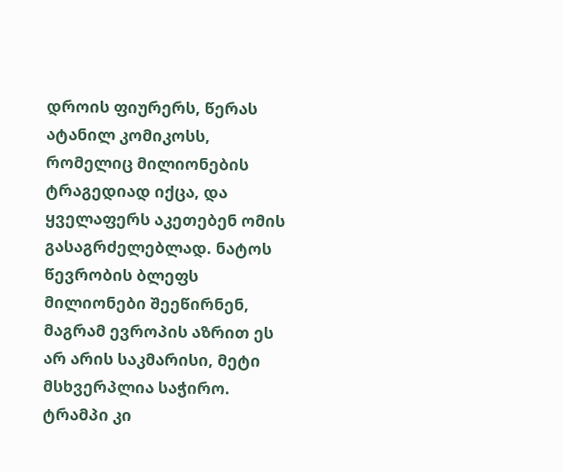დროის ფიურერს, წერას ატანილ კომიკოსს, რომელიც მილიონების ტრაგედიად იქცა, და ყველაფერს აკეთებენ ომის გასაგრძელებლად. ნატოს წევრობის ბლეფს მილიონები შეეწირნენ, მაგრამ ევროპის აზრით ეს არ არის საკმარისი, მეტი მსხვერპლია საჭირო. ტრამპი კი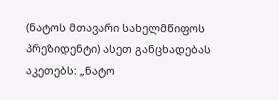(ნატოს მთავარი სახელმწიფოს პრეზიდენტი) ასეთ განცხადებას აკეთებს: „ნატო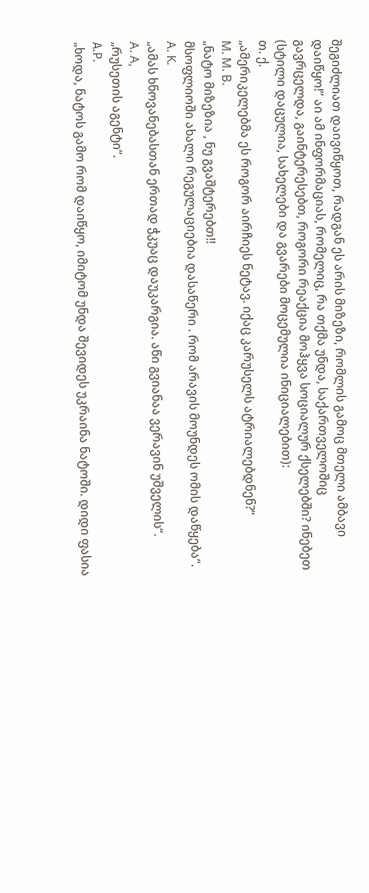შეგიძლიათ დაივიწყოთ, რადგან ეს არის მიზეზი, რომლის გამოც მთელი ამბავი დაიწყო!” აი ამ ინფორმაციას, რომელიც, რა თქმა უნდა, საქართველოშიც გავრცელდა, გაინტერესებთ, როგორი რეაქცია მოჰყვა სოციალურ ქსელებში? ინებეთ (სტილი დაცულია, სახელები და გვარები მოცემულია ინიციალებით):
თ. ქ.
„ამერიკელებმა ეს როგორ აირჩიეს ნეტავ. იქაც კარუსელს ატრიალებდნენ?“
M. M. B.
„ნატო მიზეზია , ნუ გვაშტერებთ!!
მსოფლიოში ახალი რეგულაციებია დასაწერი . რომ არავის მოუნდეს ომის დაწყება“.
A. K.
„ამას ხნოვანებასთან ერთად ჭკუაც დაუკარგია. აწი გვიანაა ვერავინ უშველის“.
A. A,
„რუსეთის აგენტი“.
А.Р.
„ხოდა, ნატოს გამო რომ დაიწყო, იმიტომ უნდა შევიდეს უკრაინა ნატოში. დიდი ფასია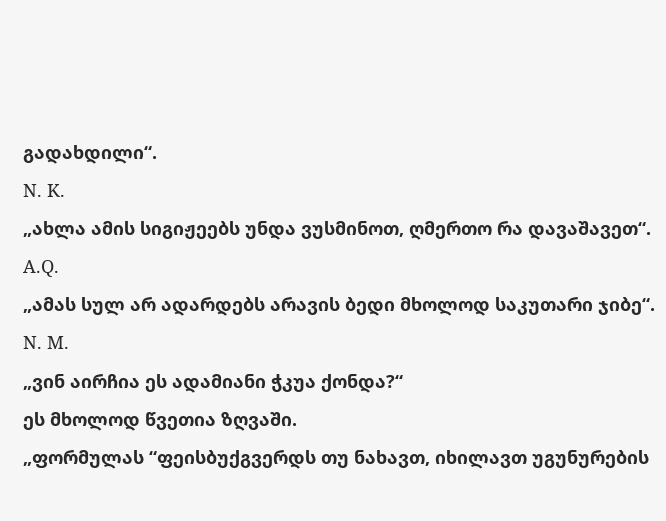გადახდილი“.
N. K.
„ახლა ამის სიგიჟეებს უნდა ვუსმინოთ, ღმერთო რა დავაშავეთ“.
A.Q.
„ამას სულ არ ადარდებს არავის ბედი მხოლოდ საკუთარი ჯიბე“.
N. M.
„ვინ აირჩია ეს ადამიანი ჭკუა ქონდა?“
ეს მხოლოდ წვეთია ზღვაში.
„ფორმულას “ფეისბუქგვერდს თუ ნახავთ, იხილავთ უგუნურების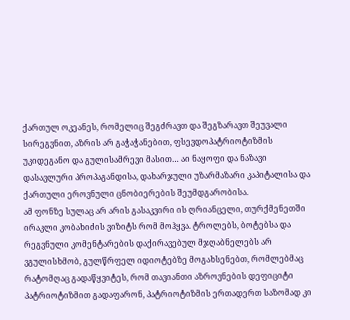ქართულ ოკეანეს, რომელიც შეგძრავთ და შეგზარავთ შეუვალი სირეგვნით, აზრის არ გაჭაჭანებით, ფსევდოპატრიოტიზმის უკიდეგანო და გულისამრევი მასით… აი ნაყოფი და ნაზავი დასავლური პროპაგანდისა, დახარჯული უზარმაზარი კაპიტალისა და ქართული ეროვნული ცნობიერების შეუმდგარობისა.
ამ ფონზე სულაც არ არის გასაკვირი ის ღრიანცელი, თურქმენეთში ირაკლი კობახიძის ვიზიტს რომ მოჰყვა. ტროლებს, ბოტებსა და რეგვნული კომენტარების დაქირავებულ მჯღაბნელებს არ ვგულისხმობ, გულწრფელ იდიოტებზე მოგახსენებთ, რომლებმაც რატომღაც გადაწყვიტეს, რომ თავიანთი აზროვნების დეფიციტი პატრიოტიზმით გადაფარონ, პატრიოტიზმის ერთადერთ საზომად კი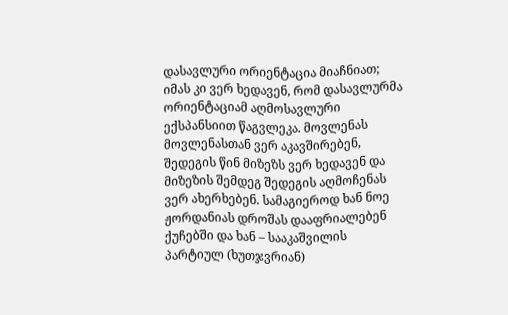დასავლური ორიენტაცია მიაჩნიათ; იმას კი ვერ ხედავენ, რომ დასავლურმა ორიენტაციამ აღმოსავლური ექსპანსიით წაგვლეკა. მოვლენას მოვლენასთან ვერ აკავშირებენ, შედეგის წინ მიზეზს ვერ ხედავენ და მიზეზის შემდეგ შედეგის აღმოჩენას ვერ ახერხებენ. სამაგიეროდ ხან ნოე ჟორდანიას დროშას დააფრიალებენ ქუჩებში და ხან – სააკაშვილის პარტიულ (ხუთჯვრიან)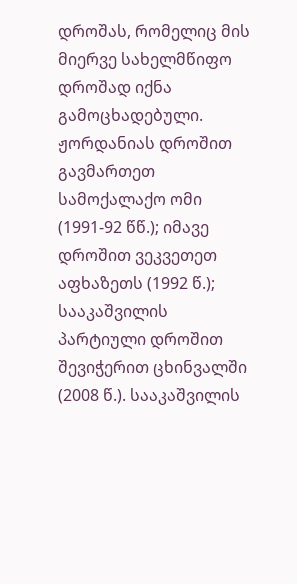დროშას, რომელიც მის მიერვე სახელმწიფო დროშად იქნა გამოცხადებული. ჟორდანიას დროშით გავმართეთ სამოქალაქო ომი (1991-92 წწ.); იმავე დროშით ვეკვეთეთ აფხაზეთს (1992 წ.); სააკაშვილის პარტიული დროშით შევიჭერით ცხინვალში (2008 წ.). სააკაშვილის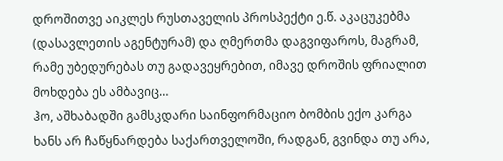დროშითვე აიკლეს რუსთაველის პროსპექტი ე.წ. აკაცუკებმა (დასავლეთის აგენტურამ) და ღმერთმა დაგვიფაროს, მაგრამ, რამე უბედურებას თუ გადავეყრებით, იმავე დროშის ფრიალით მოხდება ეს ამბავიც…
ჰო, აშხაბადში გამსკდარი საინფორმაციო ბომბის ექო კარგა ხანს არ ჩაწყნარდება საქართველოში, რადგან, გვინდა თუ არა,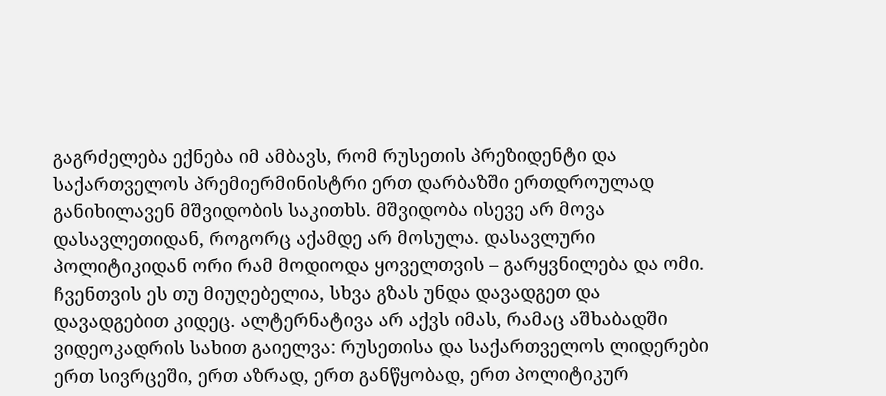გაგრძელება ექნება იმ ამბავს, რომ რუსეთის პრეზიდენტი და საქართველოს პრემიერმინისტრი ერთ დარბაზში ერთდროულად განიხილავენ მშვიდობის საკითხს. მშვიდობა ისევე არ მოვა დასავლეთიდან, როგორც აქამდე არ მოსულა. დასავლური პოლიტიკიდან ორი რამ მოდიოდა ყოველთვის – გარყვნილება და ომი. ჩვენთვის ეს თუ მიუღებელია, სხვა გზას უნდა დავადგეთ და დავადგებით კიდეც. ალტერნატივა არ აქვს იმას, რამაც აშხაბადში ვიდეოკადრის სახით გაიელვა: რუსეთისა და საქართველოს ლიდერები ერთ სივრცეში, ერთ აზრად, ერთ განწყობად, ერთ პოლიტიკურ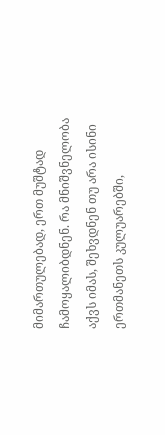მიმართულებად, ერთ მუშტად ჩამოყალიბდნენ. რა მნიშვნელობა აქვს იმას, შეხვდნენ თუ არა ისინი ერთმანეთს კულუარებში,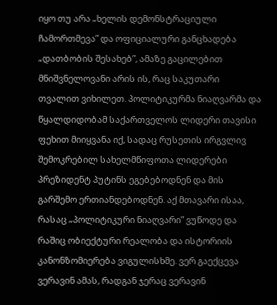იყო თუ არა „ხელის დემონსტრაციული ჩამორთმევა” და ოფიციალური განცხადება „დათბობის შესახებ”, ამაზე გაცილებით მნიშვნელოვანი არის ის, რაც საკუთარი თვალით ვიხილეთ. პოლიტიკურმა ნიაღვარმა და წყალდიდობამ საქართველოს ლიდერი თავისი ფეხით მიიყვანა იქ, სადაც რუსეთის ირგვლივ შემოკრებილ სახელმწიფოთა ლიდერები პრეზიდენტ პუტინს ეგებებოდნენ და მის გარშემო ერთიანდებოდნენ. აქ მთავარი ისაა, რასაც „პოლიტიკური ნიაღვარი” ვუწოდე და რაშიც ობიექტური რეალობა და ისტორიის კანონზომიერება ვიგულისხმე. ვერ გაექცევა ვერავინ ამას, რადგან ჯერაც ვერავინ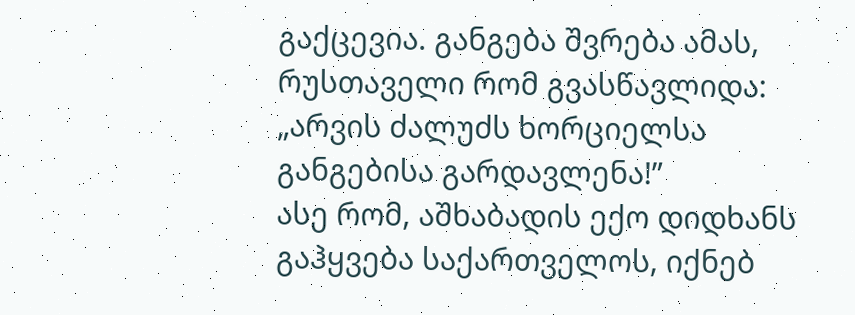გაქცევია. განგება შვრება ამას, რუსთაველი რომ გვასწავლიდა: „არვის ძალუძს ხორციელსა განგებისა გარდავლენა!”
ასე რომ, აშხაბადის ექო დიდხანს გაჰყვება საქართველოს, იქნებ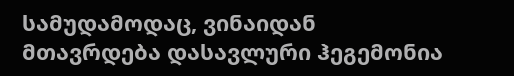სამუდამოდაც, ვინაიდან მთავრდება დასავლური ჰეგემონია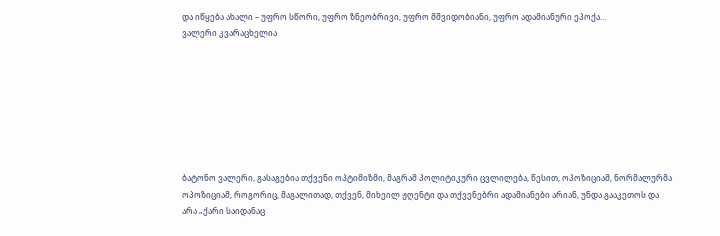და იწყება ახალი – უფრო სწორი, უფრო ზნეობრივი, უფრო მშვიდობიანი, უფრო ადამიანური ეპოქა…
ვალერი კვარაცხელია








ბატონო ვალერი, გასაგებია თქვენი ოპტიმიზმი, მაგრამ პოლიტიკური ცვლილება, წესით, ოპოზიციამ, ნორმალურმა ოპოზიციამ, როგორიც, მაგალითად, თქვენ, მიხეილ ჟღენტი და თქვენებრი ადამიანები არიან, უნდა გააკეთოს და არა „ქარი საიდანაც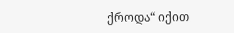ქროდა“ იქით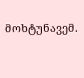მოხტუნავემ.